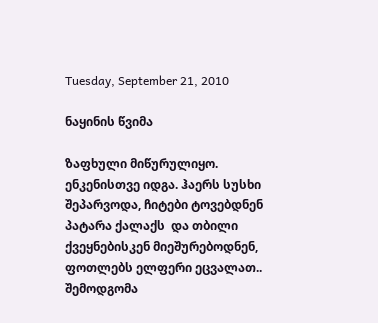Tuesday, September 21, 2010

ნაყინის წვიმა

ზაფხული მიწურულიყო. ენკენისთვე იდგა. ჰაერს სუსხი შეპარვოდა, ჩიტები ტოვებდნენ პატარა ქალაქს  და თბილი ქვეყნებისკენ მიეშურებოდნენ, ფოთლებს ელფერი ეცვალათ.. შემოდგომა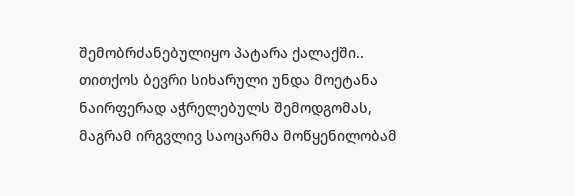შემობრძანებულიყო პატარა ქალაქში.. თითქოს ბევრი სიხარული უნდა მოეტანა ნაირფერად აჭრელებულს შემოდგომას, მაგრამ ირგვლივ საოცარმა მოწყენილობამ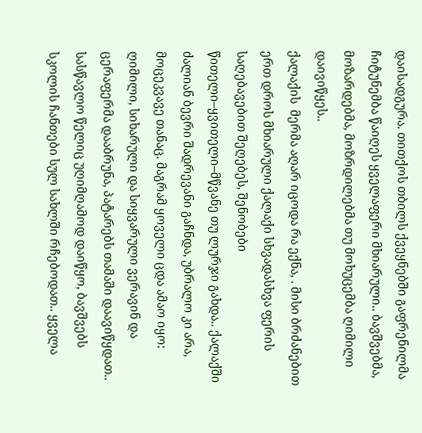დაისადგურა. თითქოს თბილს ქვეყნებში გაფრენილმა ჩიტუნემბა წაიღეს ყველაფერი მხიარული.. ბავშვებმა, მოზარდებმა, მოზრდილებმა თუ მოხუცემბა ღიმილი დაივიწყეს..
ქალაქის  მერმა აღარ იცოდა რა ექნა, . მისი ბრძანებით ერთ დროს მხიარული ქალაქი სხვადასხვა ფერის საღებავებით შეღებეს, შენობები წითელი–ყვითელი–მწვანე თუ ლურჯი გახდა.. ქალაქში ძალიან ბევრი შადრევანი გაჩნდა, უბრალო კი არა, მოცეკვავე თანაც. მაგრამ ყოველი ცდა ამაო იყო: ღიმილი, სიხარული და სიყვარული ვერავინ და ცერაფერმა დააბრუნა, პატარებს თამაში დაავიწყდათ.. სასწავლო წელიც უღიმღამოდ დაიწყო, ბავშვებს სკოლის ჩანთები სულ სახლში რჩებოდათ.. ყველა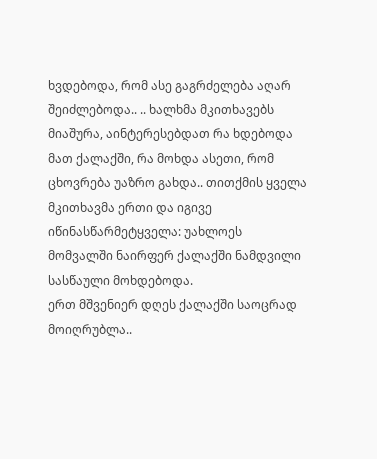ხვდებოდა, რომ ასე გაგრძელება აღარ შეიძლებოდა.. .. ხალხმა მკითხავებს მიაშურა, აინტერესებდათ რა ხდებოდა მათ ქალაქში, რა მოხდა ასეთი, რომ ცხოვრება უაზრო გახდა.. თითქმის ყველა მკითხავმა ერთი და იგივე იწინასწარმეტყველა: უახლოეს მომვალში ნაირფერ ქალაქში ნამდვილი სასწაული მოხდებოდა.
ერთ მშვენიერ დღეს ქალაქში საოცრად მოიღრუბლა..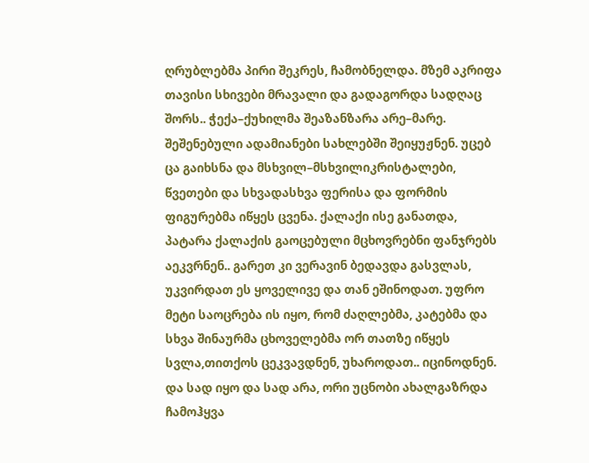ღრუბლებმა პირი შეკრეს, ჩამობნელდა. მზემ აკრიფა თავისი სხივები მრავალი და გადაგორდა სადღაც შორს.. ჭექა–ქუხილმა შეაზანზარა არე–მარე. შეშენებული ადამიანები სახლებში შეიყუჟნენ. უცებ ცა გაიხსნა და მსხვილ–მსხვილიკრისტალები, წვეთები და სხვადასხვა ფერისა და ფორმის ფიგურებმა იწყეს ცვენა. ქალაქი ისე განათდა,  პატარა ქალაქის გაოცებული მცხოვრებნი ფანჯრებს აეკვრნენ.. გარეთ კი ვერავინ ბედავდა გასვლას, უკვირდათ ეს ყოველივე და თან ეშინოდათ. უფრო მეტი საოცრება ის იყო, რომ ძაღლებმა, კატებმა და სხვა შინაურმა ცხოველებმა ორ თათზე იწყეს სვლა,თითქოს ცეკვავდნენ, უხაროდათ.. იცინოდნენ. და სად იყო და სად არა, ორი უცნობი ახალგაზრდა ჩამოჰყვა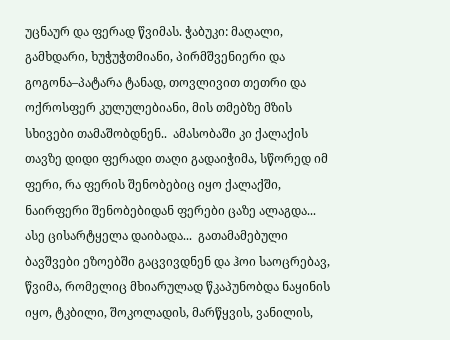უცნაურ და ფერად წვიმას. ჭაბუკი: მაღალი, გამხდარი, ხუჭუჭთმიანი, პირმშვენიერი და გოგონა–პატარა ტანად, თოვლივით თეთრი და ოქროსფერ კულულებიანი, მის თმებზე მზის სხივები თამაშობდნენ..  ამასობაში კი ქალაქის თავზე დიდი ფერადი თაღი გადაიჭიმა, სწორედ იმ ფერი, რა ფერის შენობებიც იყო ქალაქში, ნაირფერი შენობებიდან ფერები ცაზე ალაგდა... ასე ცისარტყელა დაიბადა...  გათამამებული ბავშვები ეზოებში გაცვივდნენ და ჰოი საოცრებავ, წვიმა, რომელიც მხიარულად წკაპუნობდა ნაყინის იყო, ტკბილი, შოკოლადის, მარწყვის, ვანილის,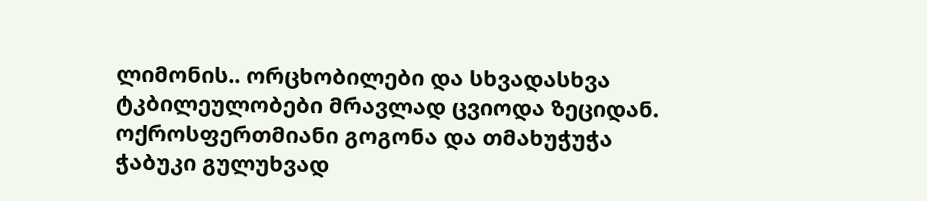ლიმონის.. ორცხობილები და სხვადასხვა ტკბილეულობები მრავლად ცვიოდა ზეციდან. ოქროსფერთმიანი გოგონა და თმახუჭუჭა ჭაბუკი გულუხვად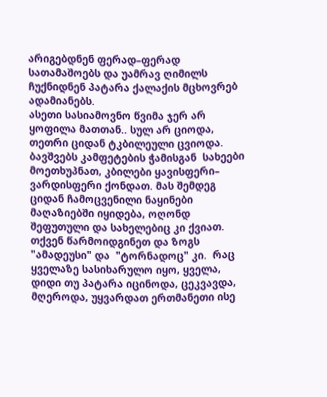არიგებდნენ ფერად–ფერად სათამაშოებს და უამრავ ღიმილს ჩუქნიდნენ პატარა ქალაქის მცხოვრებ ადამიანებს.
ასეთი სასიამოვნო წვიმა ჯერ არ ყოფილა მათთან.. სულ არ ციოდა, თეთრი ციდან ტკბილეული ცვიოდა. ბავშვებს კამფეტების ჭამისგან  სახეები მოეთხუპნათ, კბილები ყავისფერი– ვარდისფერი ქონდათ. მას შემდეგ ციდან ჩამოცვენილი ნაყინები მაღაზიებში იყიდება, ოღონდ შეფუთული და სახელებიც კი ქვიათ. თქვენ წარმოიდგინეთ და ზოგს "ამადეუსი" და  "ტორნადოც" კი.  რაც ყველაზე სასიხარულო იყო, ყველა, დიდი თუ პატარა იცინოდა, ცეკვავდა, მღეროდა, უყვარდათ ერთმანეთი ისე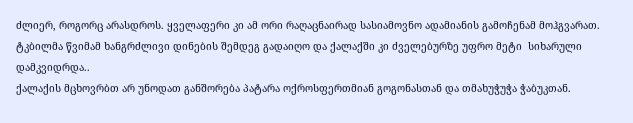ძლიერ, როგორც არასდროს. ყველაფერი კი ამ ორი რაღაცნაირად სასიამოვნო ადამიანის გამოჩენამ მოჰგვარათ. ტკბილმა წვიმამ ხანგრძლივი დინების შემდეგ გადაიღო და ქალაქში კი ძველებურზე უფრო მეტი  სიხარული დამკვიდრდა..
ქალაქის მცხოვრბთ არ უნოდათ განშორება პატარა ოქროსფერთმიან გოგონასთან და თმახუჭუჭა ჭაბუკთან.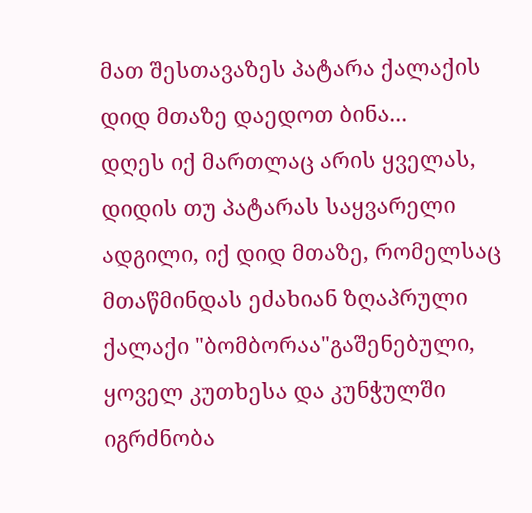მათ შესთავაზეს პატარა ქალაქის დიდ მთაზე დაედოთ ბინა...
დღეს იქ მართლაც არის ყველას, დიდის თუ პატარას საყვარელი ადგილი, იქ დიდ მთაზე, რომელსაც მთაწმინდას ეძახიან ზღაპრული ქალაქი "ბომბორაა"გაშენებული, ყოველ კუთხესა და კუნჭულში იგრძნობა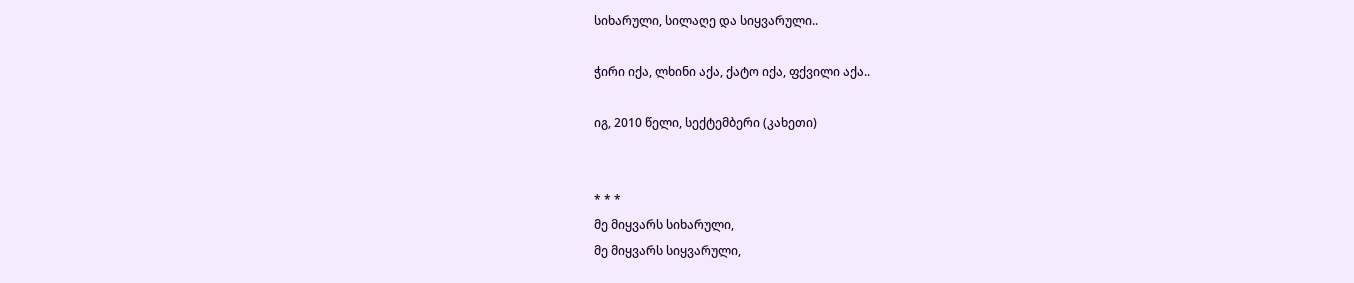სიხარული, სილაღე და სიყვარული..

ჭირი იქა, ლხინი აქა, ქატო იქა, ფქვილი აქა..

იგ, 2010 წელი, სექტემბერი (კახეთი)


* * *
მე მიყვარს სიხარული,
მე მიყვარს სიყვარული,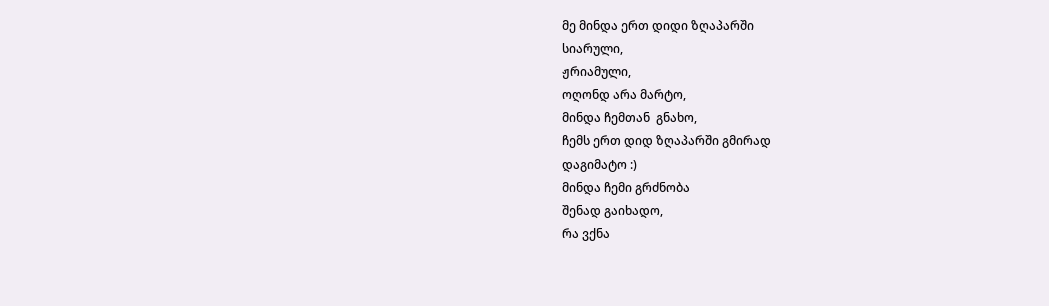მე მინდა ერთ დიდი ზღაპარში
სიარული,
ჟრიამული,
ოღონდ არა მარტო,
მინდა ჩემთან  გნახო,
ჩემს ერთ დიდ ზღაპარში გმირად
დაგიმატო :)
მინდა ჩემი გრძნობა
შენად გაიხადო,
რა ვქნა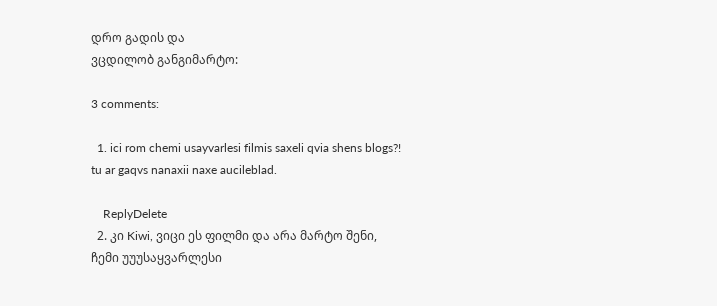დრო გადის და
ვცდილობ განგიმარტო:

3 comments:

  1. ici rom chemi usayvarlesi filmis saxeli qvia shens blogs?! tu ar gaqvs nanaxii naxe aucileblad.

    ReplyDelete
  2. კი Kiwi, ვიცი ეს ფილმი და არა მარტო შენი, ჩემი უუუსაყვარლესი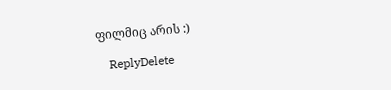ფილმიც არის :)

    ReplyDelete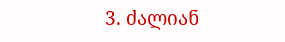3. ძალიან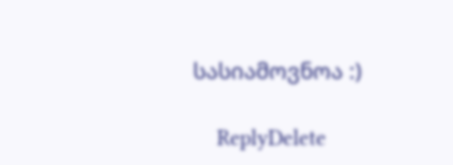სასიამოვნოა :)

    ReplyDelete